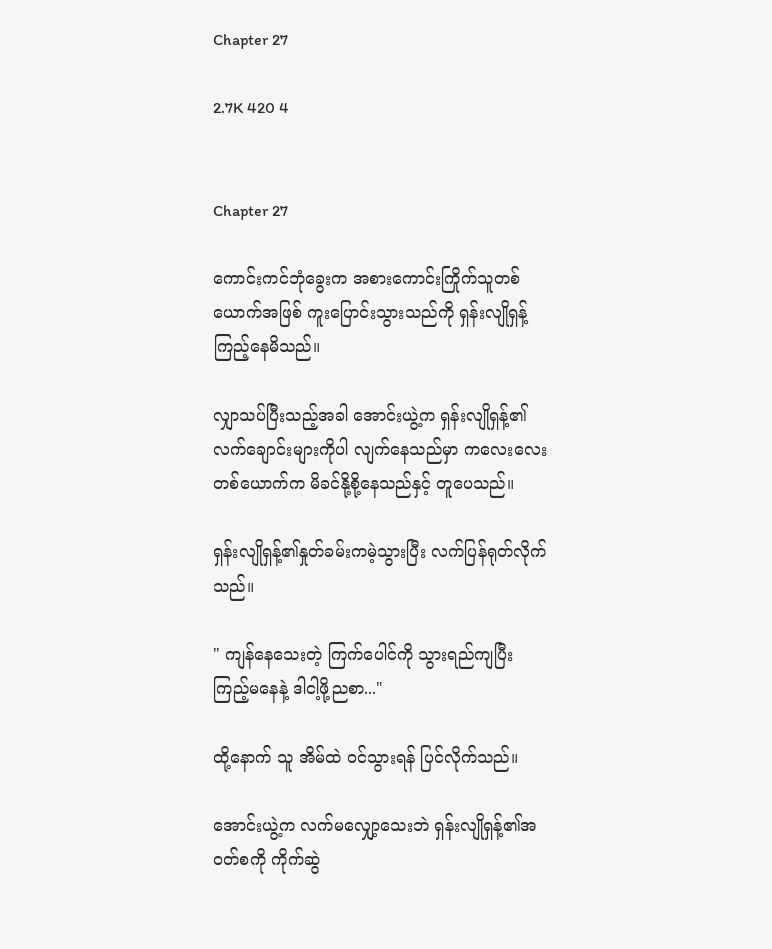Chapter 27

2.7K 420 4


Chapter 27

ကောင်းကင်ဘုံခွေးက အစားကောင်းကြိုက်သူတစ်ယောက်အဖြစ် ကူးပြောင်းသွားသည်ကို ရှန်းလျိုရှန့် ကြည့်နေမိသည်။

လျှာသပ်ပြီးသည့်အခါ အောင်းယွဲ့က ရှန်းလျိုရှန့်၏လက်ချောင်းများကိုပါ လျက်နေသည်မှာ ကလေးလေးတစ်ယောက်က မိခင်နို့စို့နေသည်နှင့် တူပေသည်။

ရှန်းလျိုရှန့်၏နှုတ်ခမ်းကမဲ့သွားပြီး လက်ပြန်ရုတ်လိုက်သည်။

" ကျန်နေသေးတဲ့ ကြက်ပေါင်ကို သွားရည်ကျပြီး ကြည့်မနေနဲ့ ဒါငါ့ဖို့ညစာ..."

ထို့နောက် သူ အိမ်ထဲ ဝင်သွားရန် ပြင်လိုက်သည်။

အောင်းယွဲ့က လက်မလျှော့သေးဘဲ ရှန်းလျိုရှန့်၏အဝတ်စကို ကိုက်ဆွဲ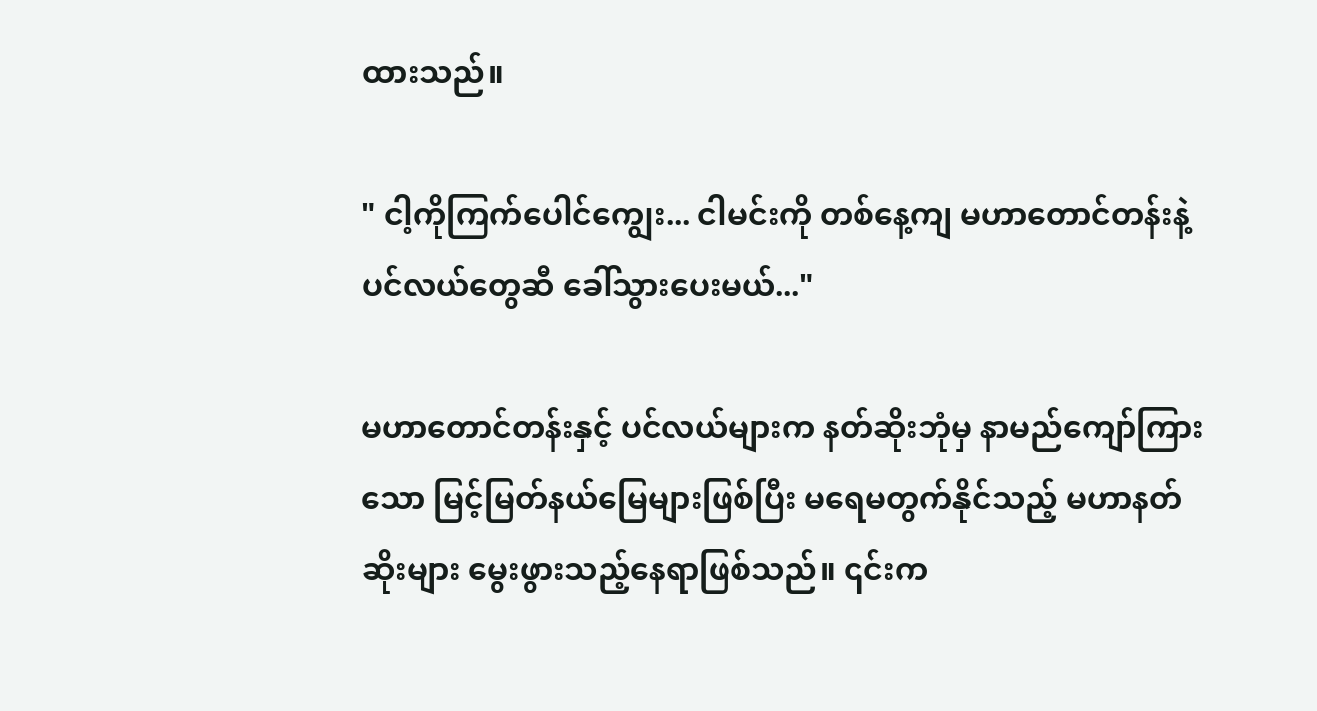ထားသည်။

" ငါ့ကိုကြက်ပေါင်ကျွေး... ငါမင်းကို တစ်နေ့ကျ မဟာတောင်တန်းနဲ့ ပင်လယ်တွေဆီ ခေါ်သွားပေးမယ်..."

မဟာတောင်တန်းနှင့် ပင်လယ်များက နတ်ဆိုးဘုံမှ နာမည်ကျော်ကြားသော မြင့်မြတ်နယ်မြေများဖြစ်ပြီး မရေမတွက်နိုင်သည့် မဟာနတ်ဆိုးများ မွေးဖွားသည့်နေရာဖြစ်သည်။ ၎င်းက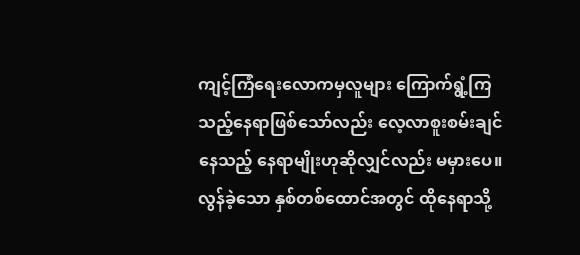ကျင့်ကြံရေးလောကမှလူများ ကြောက်ရွံ့ကြသည့်နေရာဖြစ်သော်လည်း လေ့လာစူးစမ်းချင်နေသည့် နေရာမျိုးဟုဆိုလျှင်လည်း မမှားပေ။ လွန်ခဲ့သော နှစ်တစ်ထောင်အတွင် ထိုနေရာသို့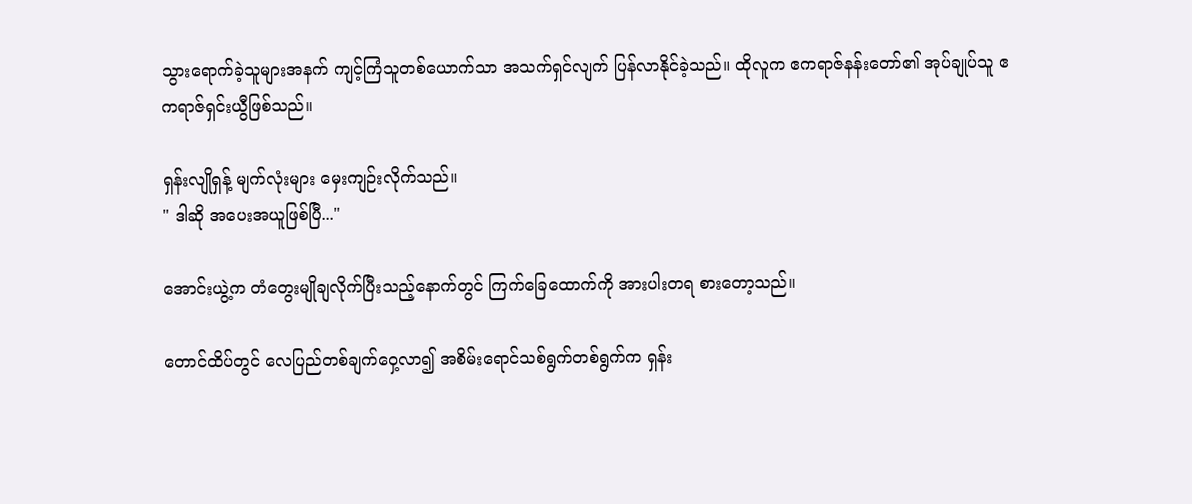သွားရောက်ခဲ့သူများအနက် ကျင့်ကြံသူတစ်ယောက်သာ အသက်ရှင်လျက် ပြန်လာနိုင်ခဲ့သည်။ ထိုလူက ဧကရာဇ်နန်းတော်၏ အုပ်ချုပ်သူ ဧကရာဇ်ရှင်းယွီဖြစ်သည်။

ရှန်းလျိုရှန့် မျက်လုံးများ မှေးကျဉ်းလိုက်သည်။
" ဒါဆို အပေးအယူဖြစ်ပြီ..."

အောင်းယွဲ့က တံတွေးမျိုချလိုက်ပြီးသည့်နောက်တွင် ကြက်ခြေထောက်ကို အားပါးတရ စားတော့သည်။

တောင်ထိပ်တွင် လေပြည်တစ်ချက်ဝှေ့လာ၍ အစိမ်းရောင်သစ်ရွက်တစ်ရွက်က ရှန်း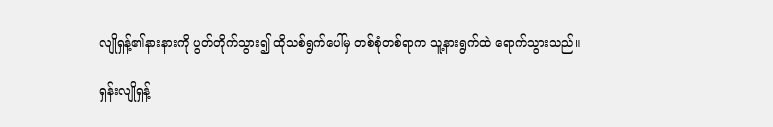လျိုရှန့်၏နားနားကို ပွတ်တိုက်သွား၍ ထိုသစ်ရွက်ပေါ်မှ တစ်စုံတစ်ရာက သူ့နားရွက်ထဲ ရောက်သွားသည်။

ရှန်းလျိုရှန့်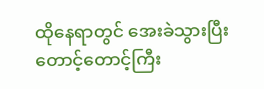ထိုနေရာတွင် အေးခဲသွားပြီး တောင့်တောင့်ကြီး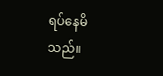ရပ်နေမိသည်။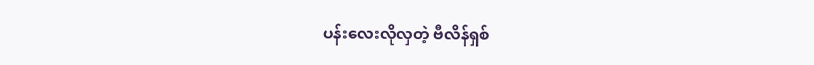ပန်းလေးလိုလှတဲ့ ဗီလိန်ရှစ်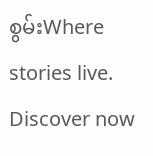စွမ်းWhere stories live. Discover now